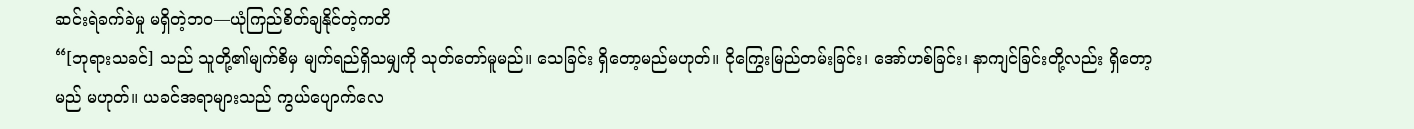ဆင်းရဲခက်ခဲမှု မရှိတဲ့ဘဝ—ယုံကြည်စိတ်ချနိုင်တဲ့ကတိ
“[ဘုရားသခင်] သည် သူတို့၏မျက်စိမှ မျက်ရည်ရှိသမျှကို သုတ်တော်မူမည်။ သေခြင်း ရှိတော့မည်မဟုတ်။ ငိုကြွေးမြည်တမ်းခြင်း၊ အော်ဟစ်ခြင်း၊ နာကျင်ခြင်းတို့လည်း ရှိတော့မည် မဟုတ်။ ယခင်အရာများသည် ကွယ်ပျောက်လေ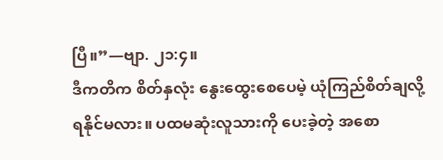ပြီ။”—ဗျာ. ၂၁:၄။
ဒီကတိက စိတ်နှလုံး နွေးထွေးစေပေမဲ့ ယုံကြည်စိတ်ချလို့ ရနိုင်မလား။ ပထမဆုံးလူသားကို ပေးခဲ့တဲ့ အစော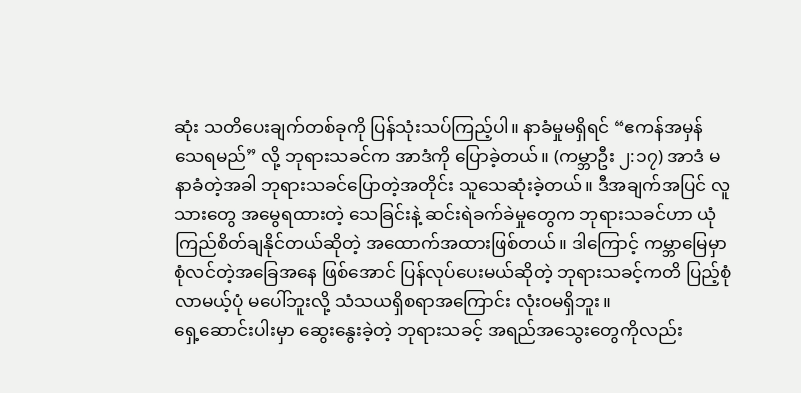ဆုံး သတိပေးချက်တစ်ခုကို ပြန်သုံးသပ်ကြည့်ပါ။ နာခံမှုမရှိရင် “ဧကန်အမှန် သေရမည်” လို့ ဘုရားသခင်က အာဒံကို ပြောခဲ့တယ်။ (ကမ္ဘာဦး ၂:၁၇) အာဒံ မနာခံတဲ့အခါ ဘုရားသခင်ပြောတဲ့အတိုင်း သူသေဆုံးခဲ့တယ်။ ဒီအချက်အပြင် လူသားတွေ အမွေရထားတဲ့ သေခြင်းနဲ့ ဆင်းရဲခက်ခဲမှုတွေက ဘုရားသခင်ဟာ ယုံကြည်စိတ်ချနိုင်တယ်ဆိုတဲ့ အထောက်အထားဖြစ်တယ်။ ဒါကြောင့် ကမ္ဘာမြေမှာ စုံလင်တဲ့အခြေအနေ ဖြစ်အောင် ပြန်လုပ်ပေးမယ်ဆိုတဲ့ ဘုရားသခင့်ကတိ ပြည့်စုံလာမယ့်ပုံ မပေါ်ဘူးလို့ သံသယရှိစရာအကြောင်း လုံးဝမရှိဘူး။
ရှေ့ဆောင်းပါးမှာ ဆွေးနွေးခဲ့တဲ့ ဘုရားသခင့် အရည်အသွေးတွေကိုလည်း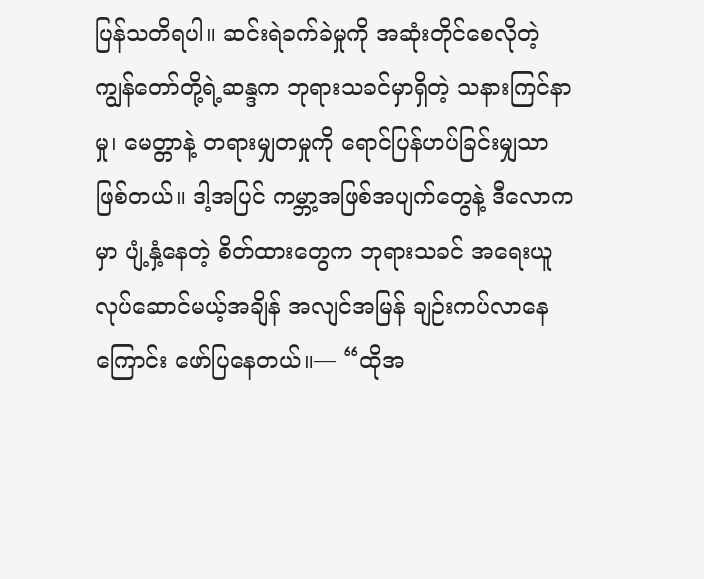ပြန်သတိရပါ။ ဆင်းရဲခက်ခဲမှုကို အဆုံးတိုင်စေလိုတဲ့ ကျွန်တော်တို့ရဲ့ဆန္ဒက ဘုရားသခင်မှာရှိတဲ့ သနားကြင်နာမှု၊ မေတ္တာနဲ့ တရားမျှတမှုကို ရောင်ပြန်ဟပ်ခြင်းမျှသာ ဖြစ်တယ်။ ဒါ့အပြင် ကမ္ဘာ့အဖြစ်အပျက်တွေနဲ့ ဒီလောကမှာ ပျံ့နှံ့နေတဲ့ စိတ်ထားတွေက ဘုရားသခင် အရေးယူလုပ်ဆောင်မယ့်အချိန် အလျင်အမြန် ချဉ်းကပ်လာနေကြောင်း ဖော်ပြနေတယ်။— “ထိုအ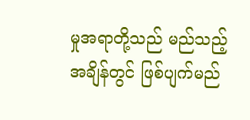မှုအရာတို့သည် မည်သည့်အချိန်တွင် ဖြစ်ပျက်မည်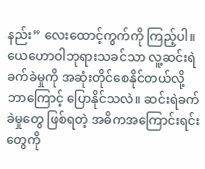နည်း” လေးထောင့်ကွက်ကို ကြည့်ပါ။
ယေဟောဝါဘုရားသခင်သာ လူ့ဆင်းရဲခက်ခဲမှုကို အဆုံးတိုင်စေနိုင်တယ်လို့ ဘာကြောင့် ပြောနိုင်သလဲ။ ဆင်းရဲခက်ခဲမှုတွေ ဖြစ်ရတဲ့ အဓိကအကြောင်းရင်းတွေကို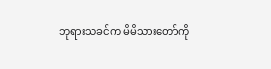ဘုရားသခင်က မိမိသားတော်ကို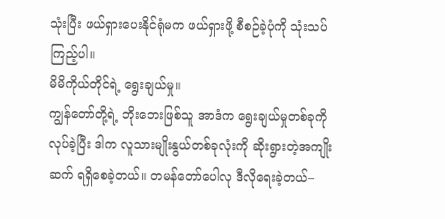သုံးပြီး ဖယ်ရှားပေးနိုင်ရုံမက ဖယ်ရှားဖို့ စီစဉ်ခဲ့ပုံကို သုံးသပ်ကြည့်ပါ။
မိမိကိုယ်တိုင်ရဲ့ ရွေးချယ်မှု။
ကျွန်တော်တို့ရဲ့ ဘိုးဘေးဖြစ်သူ အာဒံက ရွေးချယ်မှုတစ်ခုကို လုပ်ခဲ့ပြီး ဒါက လူသားမျိုးနွယ်တစ်ခုလုံးကို ဆိုးရွားတဲ့အကျိုးဆက် ရရှိစေခဲ့တယ်။ တမန်တော်ပေါလု ဒီလိုရေးခဲ့တယ်–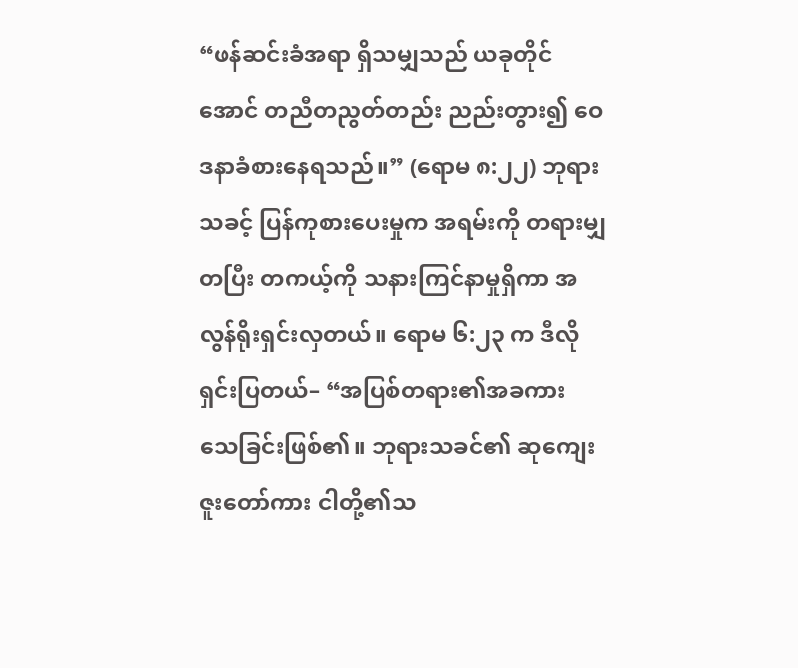“ဖန်ဆင်းခံအရာ ရှိသမျှသည် ယခုတိုင်အောင် တညီတညွတ်တည်း ညည်းတွား၍ ဝေဒနာခံစားနေရသည်။” (ရောမ ၈:၂၂) ဘုရားသခင့် ပြန်ကုစားပေးမှုက အရမ်းကို တရားမျှတပြီး တကယ့်ကို သနားကြင်နာမှုရှိကာ အလွန်ရိုးရှင်းလှတယ်။ ရောမ ၆:၂၃ က ဒီလိုရှင်းပြတယ်– “အပြစ်တရား၏အခကား သေခြင်းဖြစ်၏။ ဘုရားသခင်၏ ဆုကျေးဇူးတော်ကား ငါတို့၏သ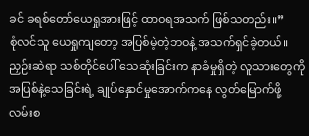ခင် ခရစ်တော်ယေရှုအားဖြင့် ထာဝရအသက် ဖြစ်သတည်း။”
စုံလင်သူ ယေရှုကျတော့ အပြစ်မဲ့တဲ့ဘဝနဲ့ အသက်ရှင်ခဲ့တယ်။ ညှဉ်းဆဲရာ သစ်တိုင်ပေါ် သေဆုံးခြင်းက နာခံမှုရှိတဲ့ လူသားတွေကို အပြစ်နဲ့သေခြင်းရဲ့ ချုပ်နှောင်မှုအောက်ကနေ လွတ်မြောက်ဖို့ လမ်းစ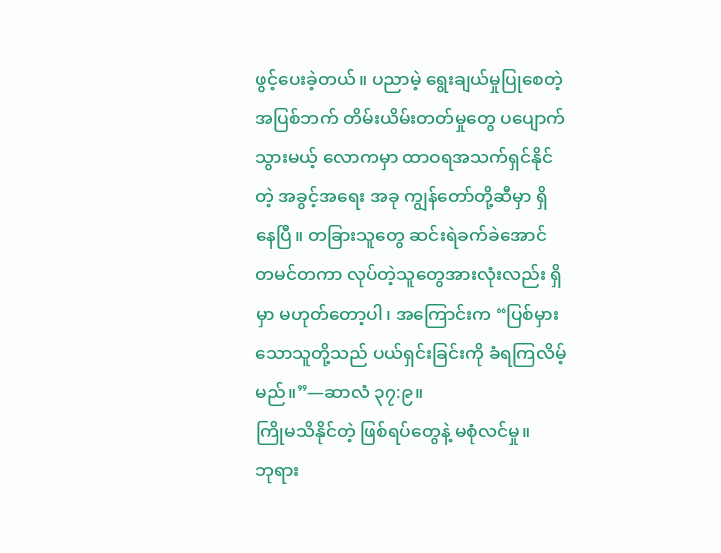ဖွင့်ပေးခဲ့တယ်။ ပညာမဲ့ ရွေးချယ်မှုပြုစေတဲ့ အပြစ်ဘက် တိမ်းယိမ်းတတ်မှုတွေ ပပျောက်သွားမယ့် လောကမှာ ထာဝရအသက်ရှင်နိုင်တဲ့ အခွင့်အရေး အခု ကျွန်တော်တို့ဆီမှာ ရှိနေပြီ။ တခြားသူတွေ ဆင်းရဲခက်ခဲအောင် တမင်တကာ လုပ်တဲ့သူတွေအားလုံးလည်း ရှိမှာ မဟုတ်တော့ပါ၊ အကြောင်းက “ပြစ်မှားသောသူတို့သည် ပယ်ရှင်းခြင်းကို ခံရကြလိမ့်မည်။”—ဆာလံ ၃၇:၉။
ကြိုမသိနိုင်တဲ့ ဖြစ်ရပ်တွေနဲ့ မစုံလင်မှု။
ဘုရား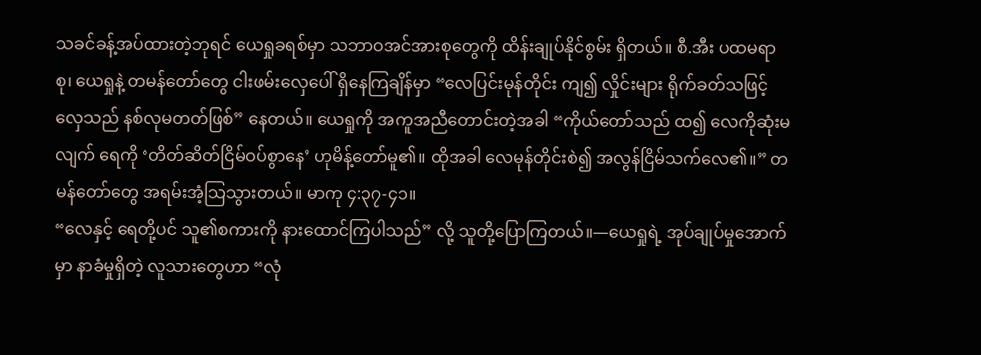သခင်ခန့်အပ်ထားတဲ့ဘုရင် ယေရှုခရစ်မှာ သဘာဝအင်အားစုတွေကို ထိန်းချုပ်နိုင်စွမ်း ရှိတယ်။ စီ.အီး ပထမရာစု၊ ယေရှုနဲ့ တမန်တော်တွေ ငါးဖမ်းလှေပေါ် ရှိနေကြချိန်မှာ “လေပြင်းမုန်တိုင်း ကျ၍ လှိုင်းများ ရိုက်ခတ်သဖြင့် လှေသည် နစ်လုမတတ်ဖြစ်” နေတယ်။ ယေရှုကို အကူအညီတောင်းတဲ့အခါ “ကိုယ်တော်သည် ထ၍ လေကိုဆုံးမလျက် ရေကို ‘တိတ်ဆိတ်ငြိမ်ဝပ်စွာနေ’ ဟုမိန့်တော်မူ၏။ ထိုအခါ လေမုန်တိုင်းစဲ၍ အလွန်ငြိမ်သက်လေ၏။” တမန်တော်တွေ အရမ်းအံ့သြသွားတယ်။ မာကု ၄:၃၇-၄၁။
“လေနှင့် ရေတို့ပင် သူ၏စကားကို နားထောင်ကြပါသည်” လို့ သူတို့ပြောကြတယ်။—ယေရှုရဲ့ အုပ်ချုပ်မှုအောက်မှာ နာခံမှုရှိတဲ့ လူသားတွေဟာ “လုံ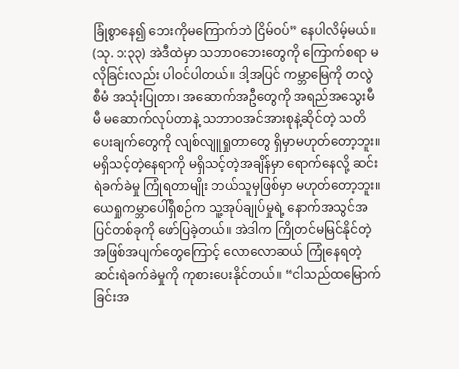ခြုံစွာနေ၍ ဘေးကိုမကြောက်ဘဲ ငြိမ်ဝပ်” နေပါလိမ့်မယ်။ (သု. ၁:၃၃) အဲဒီထဲမှာ သဘာဝဘေးတွေကို ကြောက်စရာ မလိုခြင်းလည်း ပါဝင်ပါတယ်။ ဒါ့အပြင် ကမ္ဘာမြေကို တလွဲစီမံ အသုံးပြုတာ၊ အဆောက်အဦတွေကို အရည်အသွေးမီမီ မဆောက်လုပ်တာနဲ့ သဘာဝအင်အားစုနဲ့ဆိုင်တဲ့ သတိပေးချက်တွေကို လျစ်လျူရှုတာတွေ ရှိမှာမဟုတ်တော့ဘူး။ မရှိသင့်တဲ့နေရာကို မရှိသင့်တဲ့အချိန်မှာ ရောက်နေလို့ ဆင်းရဲခက်ခဲမှု ကြုံရတာမျိုး ဘယ်သူမှဖြစ်မှာ မဟုတ်တော့ဘူး။
ယေရှုကမ္ဘာပေါ်ရှိစဉ်က သူ့အုပ်ချုပ်မှုရဲ့ နောက်အသွင်အပြင်တစ်ခုကို ဖော်ပြခဲ့တယ်။ အဲဒါက ကြိုတင်မမြင်နိုင်တဲ့ အဖြစ်အပျက်တွေကြောင့် လောလောဆယ် ကြုံနေရတဲ့ ဆင်းရဲခက်ခဲမှုကို ကုစားပေးနိုင်တယ်။ “ငါသည်ထမြောက်ခြင်းအ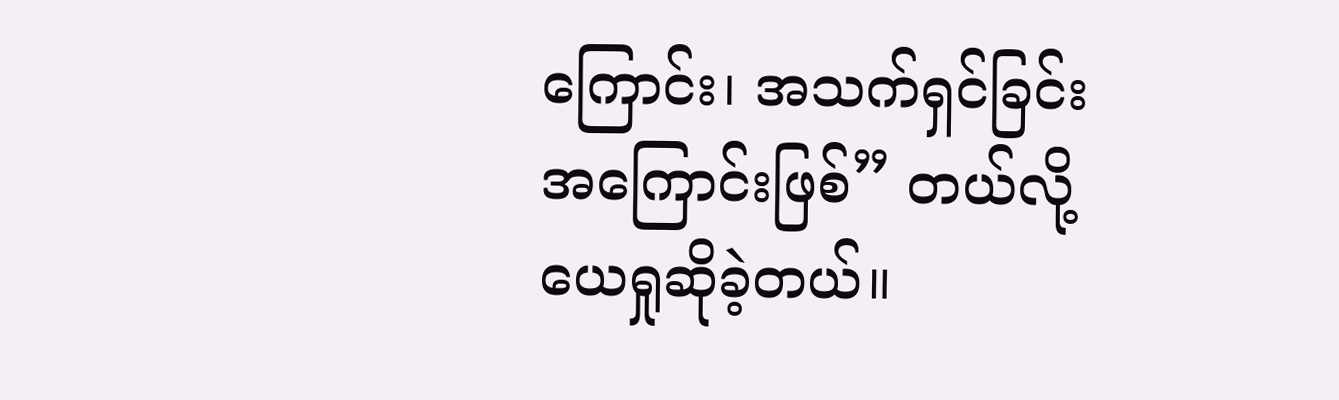ကြောင်း၊ အသက်ရှင်ခြင်းအကြောင်းဖြစ်” တယ်လို့ ယေရှုဆိုခဲ့တယ်။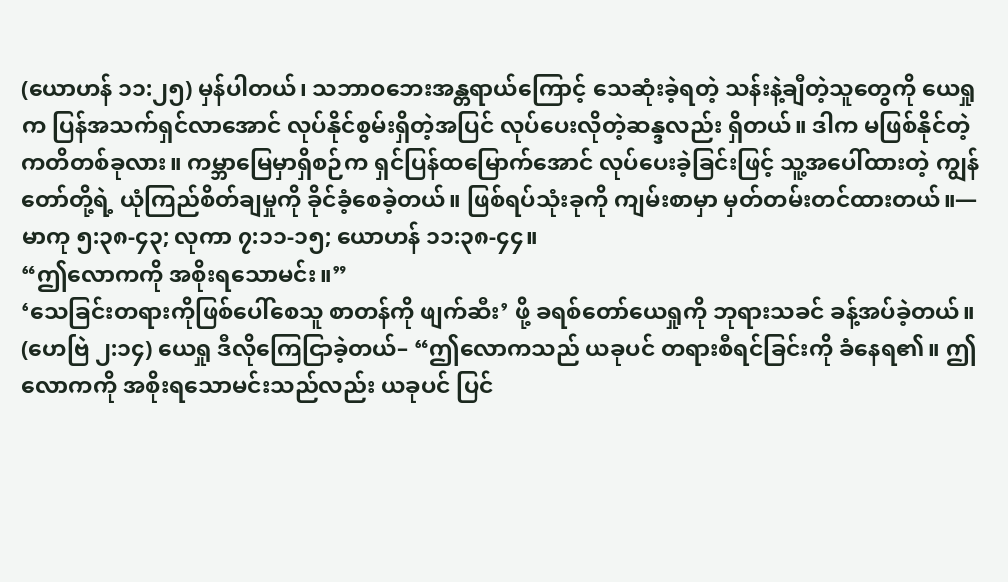(ယောဟန် ၁၁:၂၅) မှန်ပါတယ်၊ သဘာဝဘေးအန္တရာယ်ကြောင့် သေဆုံးခဲ့ရတဲ့ သန်းနဲ့ချီတဲ့သူတွေကို ယေရှုက ပြန်အသက်ရှင်လာအောင် လုပ်နိုင်စွမ်းရှိတဲ့အပြင် လုပ်ပေးလိုတဲ့ဆန္ဒလည်း ရှိတယ်။ ဒါက မဖြစ်နိုင်တဲ့ ကတိတစ်ခုလား။ ကမ္ဘာမြေမှာရှိစဉ်က ရှင်ပြန်ထမြောက်အောင် လုပ်ပေးခဲ့ခြင်းဖြင့် သူ့အပေါ်ထားတဲ့ ကျွန်တော်တို့ရဲ့ ယုံကြည်စိတ်ချမှုကို ခိုင်ခံ့စေခဲ့တယ်။ ဖြစ်ရပ်သုံးခုကို ကျမ်းစာမှာ မှတ်တမ်းတင်ထားတယ်။—မာကု ၅:၃၈-၄၃; လုကာ ၇:၁၁-၁၅; ယောဟန် ၁၁:၃၈-၄၄။
“ဤလောကကို အစိုးရသောမင်း။”
‘သေခြင်းတရားကိုဖြစ်ပေါ်စေသူ စာတန်ကို ဖျက်ဆီး’ ဖို့ ခရစ်တော်ယေရှုကို ဘုရားသခင် ခန့်အပ်ခဲ့တယ်။ (ဟေဗြဲ ၂:၁၄) ယေရှု ဒီလိုကြေငြာခဲ့တယ်– “ဤလောကသည် ယခုပင် တရားစီရင်ခြင်းကို ခံနေရ၏။ ဤလောကကို အစိုးရသောမင်းသည်လည်း ယခုပင် ပြင်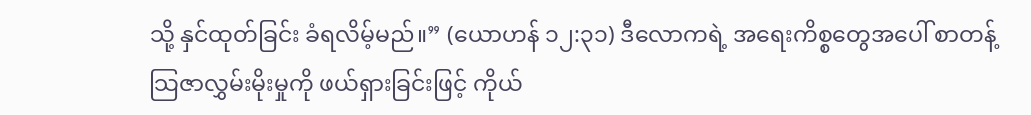သို့ နှင်ထုတ်ခြင်း ခံရလိမ့်မည်။” (ယောဟန် ၁၂:၃၁) ဒီလောကရဲ့ အရေးကိစ္စတွေအပေါ် စာတန့်သြဇာလွှမ်းမိုးမှုကို ဖယ်ရှားခြင်းဖြင့် ကိုယ်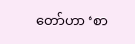တော်ဟာ ‘စာ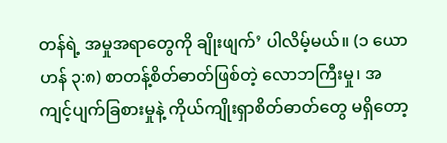တန်ရဲ့ အမှုအရာတွေကို ချိုးဖျက်’ ပါလိမ့်မယ်။ (၁ ယောဟန် ၃:၈) စာတန့်စိတ်ဓာတ်ဖြစ်တဲ့ လောဘကြီးမှု၊ အကျင့်ပျက်ခြစားမှုနဲ့ ကိုယ်ကျိုးရှာစိတ်ဓာတ်တွေ မရှိတော့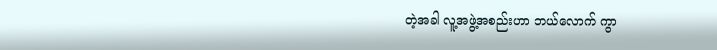တဲ့အခါ လူ့အဖွဲ့အစည်းဟာ ဘယ်လောက် ကွာ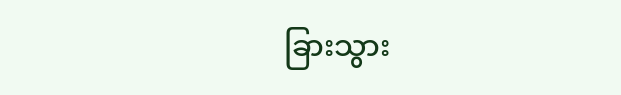ခြားသွား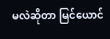မလဲဆိုတာ မြင်ယောင်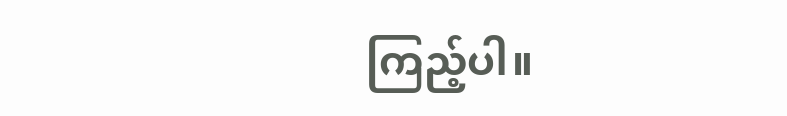ကြည့်ပါ။